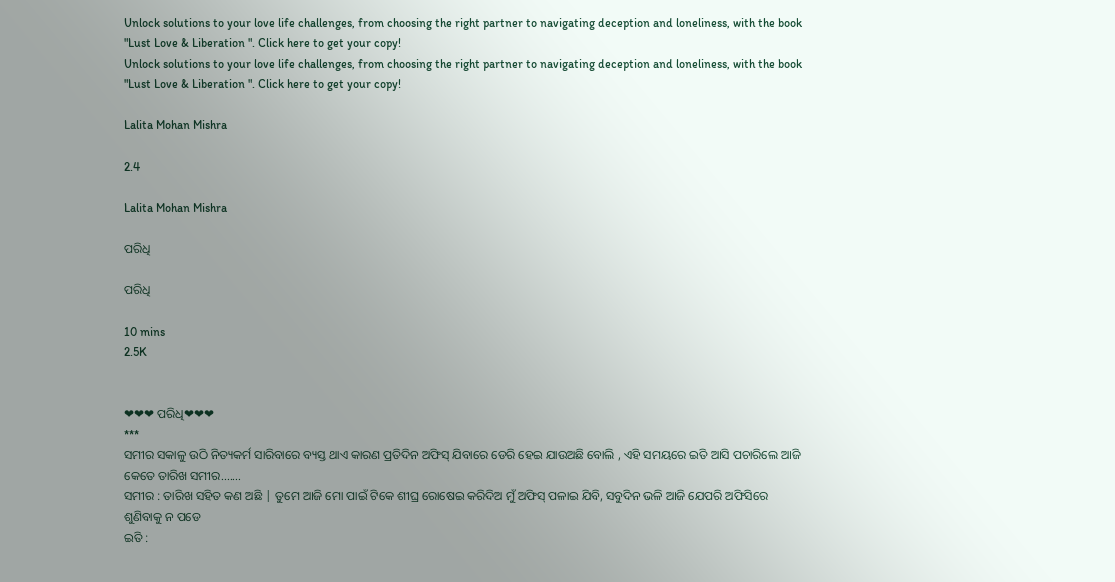Unlock solutions to your love life challenges, from choosing the right partner to navigating deception and loneliness, with the book "Lust Love & Liberation ". Click here to get your copy!
Unlock solutions to your love life challenges, from choosing the right partner to navigating deception and loneliness, with the book "Lust Love & Liberation ". Click here to get your copy!

Lalita Mohan Mishra

2.4

Lalita Mohan Mishra

ପରିଧି

ପରିଧି

10 mins
2.5K


❤❤❤ ପରିଧି❤❤❤
***
ସମୀର ସକାଳୁ ଉଠି ନିତ୍ୟକର୍ମ ସାରିବାରେ ବ୍ୟସ୍ତ ଥାଏ କାରଣ ପ୍ରତିଦିନ ଅଫିସ୍ ଯିବାରେ ଡେରି ହେଇ ଯାଉଅଛି ବୋଲି , ଏହି ସମୟରେ ଇତି ଆସି ପଚାରିଲେ ଆଜି କେତେ ତାରିଖ ସମୀର.......
ସମୀର : ତାରିଖ ସହିତ କଣ ଅଛି | ତୁମେ ଆଜି ମୋ ପାଇଁ ଟିକେ ଶୀଘ୍ର ରୋଷେଇ କରିଦିଅ ମୁଁ ଅଫିସ୍ ପଳାଇ ଯିବି, ସବୁଦିନ ଭଳି ଆଜି ଯେପରି ଅଫିସିରେ ଶୁଣିବାକୁ ନ ପଡେ
ଇତି :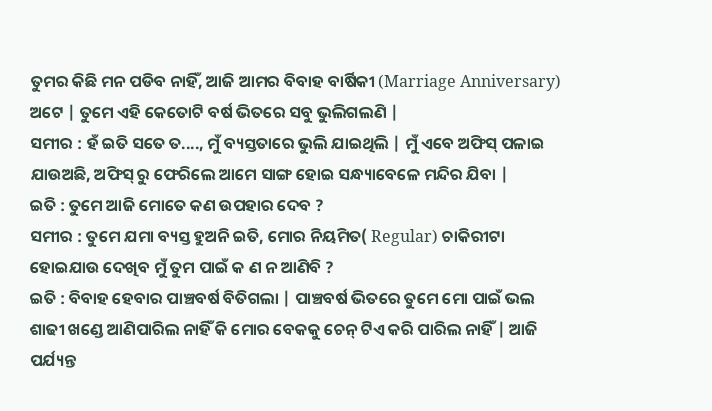ତୁମର କିଛି ମନ ପଡିବ ନାହିଁ, ଆଜି ଆମର ବିବାହ ବାର୍ଷିକୀ (Marriage Anniversary) ଅଟେ | ତୁମେ ଏହି କେତୋଟି ବର୍ଷ ଭିତରେ ସବୁ ଭୁଲିଗଲଣି |
ସମୀର : ହଁ ଇତି ସତେ ତ...., ମୁଁ ବ୍ୟସ୍ତତାରେ ଭୁଲି ଯାଇଥିଲି | ମୁଁ ଏବେ ଅଫିସ୍ ପଳାଇ ଯାଉଅଛି, ଅଫିସ୍ ରୁ ଫେରିଲେ ଆମେ ସାଙ୍ଗ ହୋଇ ସନ୍ଧ୍ୟାବେଳେ ମନ୍ଦିର ଯିବା |
ଇତି : ତୁମେ ଆଜି ମୋତେ କଣ ଉପହାର ଦେବ ?
ସମୀର : ତୁମେ ଯମା ବ୍ୟସ୍ତ ହୁଅନି ଇତି, ମୋର ନିୟମିତ( Regular) ଚାକିରୀଟା ହୋଇଯାଉ ଦେଖିବ ମୁଁ ତୁମ ପାଇଁ କ ଣ ନ ଆଣିବି ?
ଇତି : ବିବାହ ହେବାର ପାଞ୍ଚବର୍ଷ ବିତିଗଲା | ପାଞ୍ଚବର୍ଷ ଭିତରେ ତୁମେ ମୋ ପାଇଁ ଭଲ ଶାଢୀ ଖଣ୍ଡେ ଆଣିପାରିଲ ନାହିଁ କି ମୋର ବେକକୁ ଚେନ୍ ଟିଏ କରି ପାରିଲ ନାହିଁ | ଆଜି ପର୍ଯ୍ୟନ୍ତ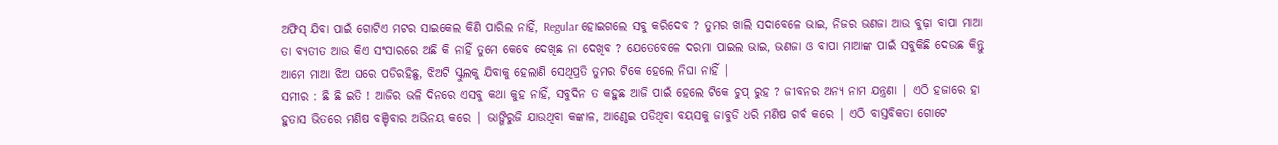ଅଫିସ୍ ଯିବା ପାଇଁ ଗୋଟିଏ ମଟର ସାଇକେଲ କିଣି ପାରିଲ ନାହିଁ, Regular ହୋଇଗଲେ ସବୁ କରିଦେବ ? ତୁମର ଖାଲି ସଦାବେଳେ ଭାଇ, ନିଜର ଭଣଜା ଆଉ ବୁଢ଼ା ବାପା ମାଆ ତା ବ୍ୟତୀତ ଆଉ କିଏ ସଂସାରରେ ଅଛି କି ନାହିଁ ତୁମେ କେବେ ଦେଖିଛ ନା ଦେଖିବ ? ଯେତେବେଳେ ଦରମା ପାଇଲ ଭାଇ, ଭଣଜା ଓ ବାପା ମାଆଙ୍କ ପାଇଁ ସବୁକିଛି ଦେଉଛ କିନ୍ତୁ ଆମେ ମାଆ ଝିଅ ଘରେ ପଡିରହିଛୁ, ଝିଅଟି ସ୍କୁଲକୁ ଯିବାକୁ ହେଲାଣି ସେଥିପ୍ରତି ତୁମର ଟିକେ ହେଲେ ନିଘା ନାହିଁ |
ସମୀର : ଛି ଛି ଇତି ! ଆଜିର ଭଳି ଦିନରେ ଏସବୁ କଥା କୁହ ନାହିଁ, ସବୁଦିନ ତ କହୁଛ ଆଜି ପାଇଁ ହେଲେ ଟିକେ ଚୁପ୍ ରୁହ ? ଜୀବନର ଅନ୍ୟ ନାମ ଯନ୍ତ୍ରଣା | ଏଠି ହଜାରେ ହା ହୁତାସ ଭିତରେ ମଣିଷ ବଞ୍ଚିବାର ଅଭିନୟ କରେ | ଭାଙ୍ଗିରୁଜି ଯାଉଥିବା କଙ୍କାଳ, ଆଣ୍ଠେଇ ପଡିଥିବା ବୟସକୁ ଜାବୁଡି ଧରି ମଣିଷ ଗର୍ବ କରେ | ଏଠି ବାସ୍ତବିକତା ଗୋଟେ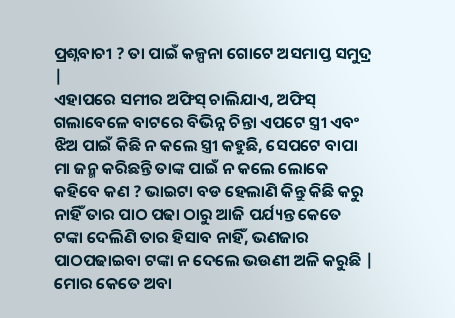ପ୍ରଶ୍ନବାଚୀ ? ତା ପାଇଁ କଳ୍ପନା ଗୋଟେ ଅସମାପ୍ତ ସମୁଦ୍ର |
ଏହାପରେ ସମୀର ଅଫିସ୍ ଚାଲିଯାଏ, ଅଫିସ୍ ଗଲାବେଳେ ବାଟରେ ବିଭିନ୍ନ ଚିନ୍ତା ଏପଟେ ସ୍ତ୍ରୀ ଏବଂ ଝିଅ ପାଇଁ କିଛି ନ କଲେ ସ୍ତ୍ରୀ କହୁଛି, ସେପଟେ ବାପା ମା ଜନ୍ମ କରିଛନ୍ତି ତାଙ୍କ ପାଇଁ ନ କଲେ ଲୋକେ କହିବେ କଣ ? ଭାଇଟା ବଡ ହେଲାଣି କିନ୍ତୁ କିଛି କରୁ ନାହିଁ ତାର ପାଠ ପଢା ଠାରୁ ଆଜି ପର୍ଯ୍ୟନ୍ତ କେତେ ଟଙ୍କା ଦେଲିଣି ତାର ହିସାବ ନାହିଁ, ଭଣଜାର ପାଠପଢାଇବା ଟଙ୍କା ନ ଦେଲେ ଭଉଣୀ ଅଳି କରୁଛି | ମୋର କେତେ ଅବା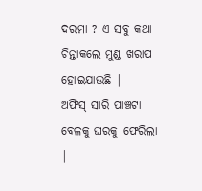ଦରମା ? ଏ ସବୁ କଥା ଚିନ୍ତାକଲେ ମୁଣ୍ଡ ଖରାପ ହୋଇଯାଉଛି |
ଅଫିସ୍ ସାରି ପାଞ୍ଚଟା ବେଳକୁ ଘରକୁ ଫେରିଲା |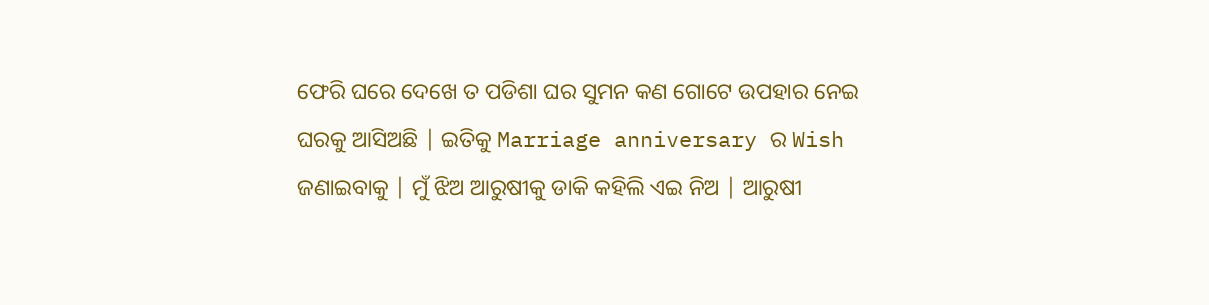ଫେରି ଘରେ ଦେଖେ ତ ପଡିଶା ଘର ସୁମନ କଣ ଗୋଟେ ଉପହାର ନେଇ ଘରକୁ ଆସିଅଛି | ଇତିକୁ Marriage anniversary ର Wish ଜଣାଇବାକୁ | ମୁଁ ଝିଅ ଆରୁଷୀକୁ ଡାକି କହିଲି ଏଇ ନିଅ | ଆରୁଷୀ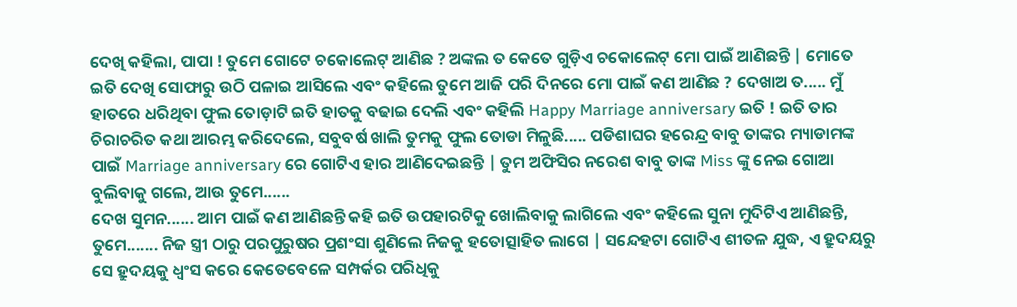ଦେଖି କହିଲା, ପାପା ! ତୁମେ ଗୋଟେ ଚକୋଲେଟ୍ ଆଣିଛ ? ଅଙ୍କଲ ତ କେତେ ଗୁଡ଼ିଏ ଚକୋଲେଟ୍ ମୋ ପାଇଁ ଆଣିଛନ୍ତି | ମୋତେ ଇତି ଦେଖି ସୋଫାରୁ ଉଠି ପଳାଇ ଆସିଲେ ଏବଂ କହିଲେ ତୁମେ ଆଜି ପରି ଦିନରେ ମୋ ପାଇଁ କଣ ଆଣିଛ ? ଦେଖାଅ ତ..... ମୁଁ ହାତରେ ଧରିଥିବା ଫୁଲ ତୋଡ଼ାଟି ଇତି ହାତକୁ ବଢାଇ ଦେଲି ଏବଂ କହିଲି Happy Marriage anniversary ଇତି ! ଇତି ତାର ଚିରାଚରିତ କଥା ଆରମ୍ଭ କରିଦେଲେ, ସବୁବର୍ଷ ଖାଲି ତୁମକୁ ଫୁଲ ତୋଡା ମିଳୁଛି..... ପଡିଶାଘର ହରେନ୍ଦ୍ର ବାବୁ ତାଙ୍କର ମ୍ୟାଡାମଙ୍କ ପାଇଁ Marriage anniversary ରେ ଗୋଟିଏ ହାର ଆଣିଦେଇଛନ୍ତି | ତୁମ ଅଫିସିର ନରେଶ ବାବୁ ତାଙ୍କ Miss ଙ୍କୁ ନେଇ ଗୋଆ ବୁଲିବାକୁ ଗଲେ, ଆଉ ତୁମେ......
ଦେଖ ସୁମନ...... ଆମ ପାଇଁ କଣ ଆଣିଛନ୍ତି କହି ଇତି ଉପହାରଟିକୁ ଖୋଲିବାକୁ ଲାଗିଲେ ଏବଂ କହିଲେ ସୁନା ମୁଦିଟିଏ ଆଣିଛନ୍ତି, ତୁମେ....... ନିଜ ସ୍ତ୍ରୀ ଠାରୁ ପରପୁରୁଷର ପ୍ରଶଂସା ଶୁଣିଲେ ନିଜକୁ ହତୋତ୍ସାହିତ ଲାଗେ | ସନ୍ଦେହଟା ଗୋଟିଏ ଶୀତଳ ଯୁଦ୍ଧ, ଏ ହ୍ରୁଦୟରୁ ସେ ହ୍ରୁଦୟକୁ ଧ୍ବଂସ କରେ କେତେବେଳେ ସମ୍ପର୍କର ପରିଧିକୁ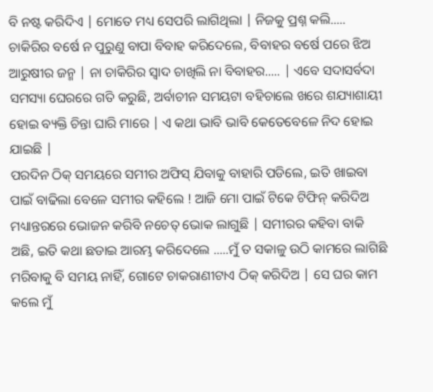ବି ନଷ୍ଟ କରିଦିଏ | ମୋତେ ମଧ୍ୟ ସେପରି ଲାଗିଥିଲା | ନିଜକୁ ପ୍ରଶ୍ନ କଲି..... ଚାକିରିର ବର୍ଷେ ନ ପୁରୁଣୁ ବାପା ବିବାହ କରିଦେଲେ, ବିବାହର ବର୍ଷେ ପରେ ଝିଅ ଆରୁଷୀର ଜନ୍ମ | ନା ଚାକିରିର ସ୍ବାଦ ଚାଖିଲି ନା ବିବାହର..... | ଏବେ ସଦାସର୍ବଦା ସମସ୍ୟା ଘେରରେ ଗତି କରୁଛି, ଅର୍ବାଚୀନ ସମୟଟା ବହିଚାଲେ ଖରେ ଶଯ୍ୟାଶାୟୀ ହୋଇ ବ୍ୟକ୍ତି ଚିନ୍ତା ଘାରି ମାରେ | ଏ କଥା ଭାବି ଭାବି କେତେବେଳେ ନିଦ ହୋଇ ଯାଇଛି |
ପରଦିନ ଠିକ୍ ସମୟରେ ସମୀର ଅଫିସ୍ ଯିବାକୁ ବାହାରି ପଡିଲେ, ଇତି ଖାଇବା ପାଇଁ ବାଢିଲା ବେଳେ ସମୀର କହିଲେ ! ଆଜି ମୋ ପାଇଁ ଟିକେ ଟିଫିନ୍ କରିଦିଅ ମଧ୍ୟାନ୍ତରରେ ଭୋଜନ କରିବି ନଚେତ୍ ଭୋକ ଲାଗୁଛି | ସମୀରର କହିବା ବାକି ଅଛି, ଇତି କଥା ଛଡାଇ ଆରମ୍ଭ କରିଦେଲେ .....ମୁଁ ତ ସକାଳୁ ଉଠି କାମରେ ଲାଗିଛି ମରିବାକୁ ବି ସମୟ ନାହିଁ, ଗୋଟେ ଚାକରାଣୀଟାଏ ଠିକ୍ କରିଦିଅ | ସେ ଘର କାମ କଲେ ମୁଁ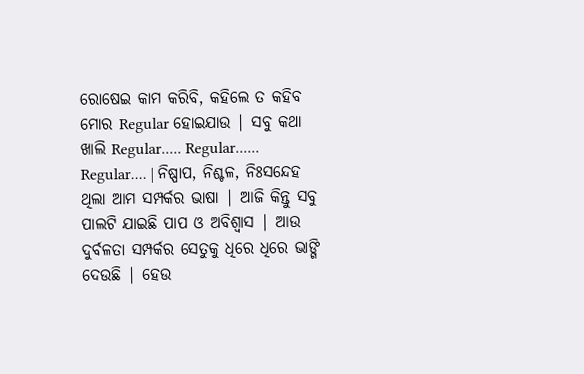ରୋଷେଇ କାମ କରିବି, କହିଲେ ତ କହିବ ମୋର Regular ହୋଇଯାଉ | ସବୁ କଥା ଖାଲି Regular..... Regular...... Regular.... | ନିଷ୍ପାପ, ନିଶ୍ଚଳ, ନିଃସନ୍ଦେହ ଥିଲା ଆମ ସମ୍ପର୍କର ଭାଷା | ଆଜି କିନ୍ତୁ ସବୁ ପାଲଟି ଯାଇଛି ପାପ ଓ ଅବିଶ୍ଵାସ | ଆଉ ଦୁର୍ବଳତା ସମ୍ପର୍କର ସେତୁକୁ ଧିରେ ଧିରେ ଭାଙ୍ଗି ଦେଉଛି | ହେଉ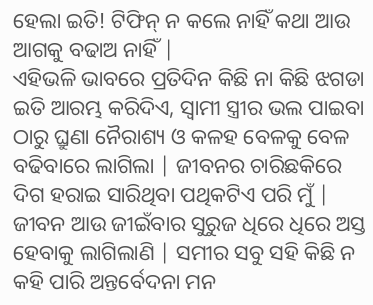ହେଲା ଇତି! ଟିଫିନ୍ ନ କଲେ ନାହିଁ କଥା ଆଉ ଆଗକୁ ବଢାଅ ନାହିଁ |
ଏହିଭଳି ଭାବରେ ପ୍ରତିଦିନ କିଛି ନା କିଛି ଝଗଡା ଇତି ଆରମ୍ଭ କରିଦିଏ, ସ୍ବାମୀ ସ୍ତ୍ରୀର ଭଲ ପାଇବା ଠାରୁ ଘ୍ରୁଣା ନୈରାଶ୍ୟ ଓ କଳହ ବେଳକୁ ବେଳ ବଢିବାରେ ଲାଗିଲା | ଜୀବନର ଚାରିଛକିରେ ଦିଗ ହରାଇ ସାରିଥିବା ପଥିକଟିଏ ପରି ମୁଁ | ଜୀବନ ଆଉ ଜୀଇଁବାର ସୁରୁଜ ଧିରେ ଧିରେ ଅସ୍ତ ହେବାକୁ ଲାଗିଲାଣି | ସମୀର ସବୁ ସହି କିଛି ନ କହି ପାରି ଅନ୍ତର୍ବେଦନା ମନ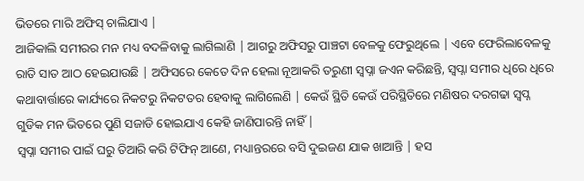ଭିତରେ ମାରି ଅଫିସ୍ ଚାଲିଯାଏ |
ଆଜିକାଲି ସମୀରର ମନ ମଧ୍ୟ ବଦଳିବାକୁ ଲାଗିଲାଣି | ଆଗରୁ ଅଫିସରୁ ପାଞ୍ଚଟା ବେଳକୁ ଫେରୁଥିଲେ | ଏବେ ଫେରିଲାବେଳକୁ ରାତି ସାତ ଆଠ ହେଇଯାଉଛି | ଅଫିସରେ କେତେ ଦିନ ହେଲା ନୂଆକରି ତରୁଣୀ ସ୍ବପ୍ନା ଜଏନ କରିଛନ୍ତି, ସ୍ବପ୍ନା ସମୀର ଧିରେ ଧିରେ କଥାବାର୍ତ୍ତାରେ କାର୍ଯ୍ୟରେ ନିକଟରୁ ନିକଟତର ହେବାକୁ ଲାଗିଲେଣି | କେଉଁ ସ୍ଥିତି କେଉଁ ପରିସ୍ଥିତିରେ ମଣିଷର ଦରଗଢା ସ୍ବପ୍ନ ଗୁଡିକ ମନ ଭିତରେ ପୁଣି ସଜାଡି ହୋଇଯାଏ କେହି ଜାଣିପାରନ୍ତି ନାହିଁ |
ସ୍ବପ୍ନା ସମୀର ପାଇଁ ଘରୁ ତିଆରି କରି ଟିଫିନ୍ ଆଣେ, ମଧ୍ୟାନ୍ତରରେ ବସି ଦୁଇଜଣ ଯାକ ଖାଆନ୍ତି | ହସ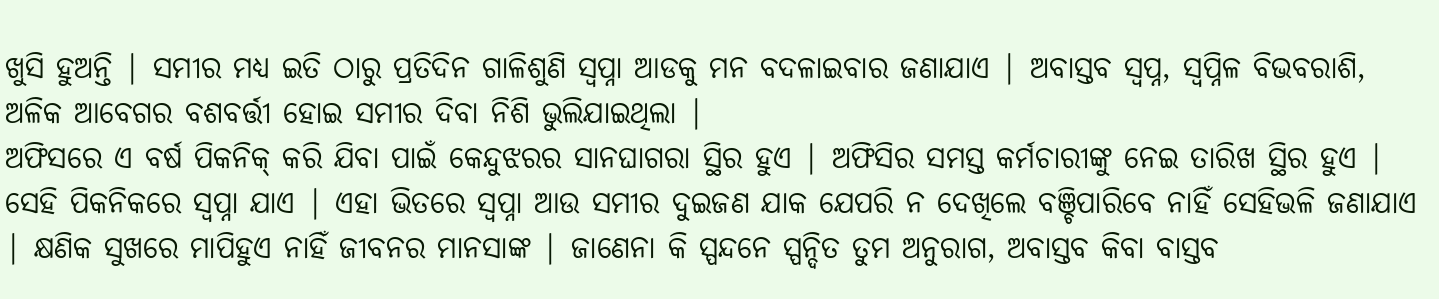ଖୁସି ହୁଅନ୍ତି | ସମୀର ମଧ୍ଯ ଇତି ଠାରୁ ପ୍ରତିଦିନ ଗାଳିଶୁଣି ସ୍ବପ୍ନା ଆଡକୁ ମନ ବଦଳାଇବାର ଜଣାଯାଏ | ଅବାସ୍ତବ ସ୍ବପ୍ନ, ସ୍ବପ୍ନିଳ ବିଭବରାଶି, ଅଳିକ ଆବେଗର ବଶବର୍ତ୍ତୀ ହୋଇ ସମୀର ଦିବା ନିଶି ଭୁଲିଯାଇଥିଲା |
ଅଫିସରେ ଏ ବର୍ଷ ପିକନିକ୍ କରି ଯିବା ପାଇଁ କେନ୍ଦୁଝରର ସାନଘାଗରା ସ୍ଥିର ହୁଏ | ଅଫିସିର ସମସ୍ତ କର୍ମଚାରୀଙ୍କୁ ନେଇ ତାରିଖ ସ୍ଥିର ହୁଏ | ସେହି ପିକନିକରେ ସ୍ବପ୍ନା ଯାଏ | ଏହା ଭିତରେ ସ୍ବପ୍ନା ଆଉ ସମୀର ଦୁଇଜଣ ଯାକ ଯେପରି ନ ଦେଖିଲେ ବଞ୍ଚିପାରିବେ ନାହିଁ ସେହିଭଳି ଜଣାଯାଏ | କ୍ଷଣିକ ସୁଖରେ ମାପିହୁଏ ନାହିଁ ଜୀବନର ମାନସାଙ୍କ | ଜାଣେନା କି ସ୍ପନ୍ଦନେ ସ୍ପନ୍ଦିତ ତୁମ ଅନୁରାଗ, ଅବାସ୍ତବ କିବା ବାସ୍ତବ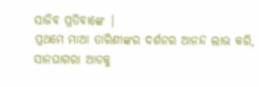ସାଜିବ ପ୍ରତିବାଙ୍କେ |
ପ୍ରଥମେ ମାଆ ତାରିଣୀଙ୍କର ଦର୍ଶନର ଆନନ୍ଦ ଲାଭ କରି, ସାନଘାଗରା ଆଡକୁ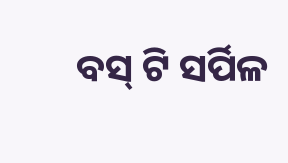ବସ୍ ଟି ସର୍ପିଳ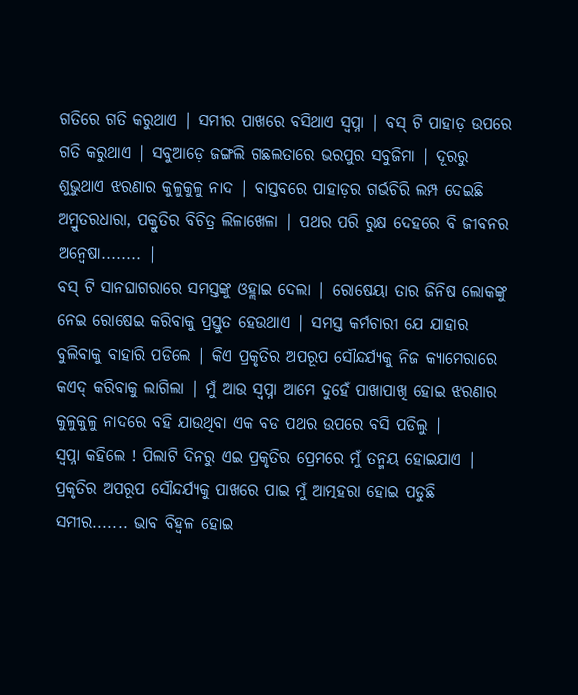ଗତିରେ ଗତି କରୁଥାଏ | ସମୀର ପାଖରେ ବସିଥାଏ ସ୍ବପ୍ନା | ବସ୍ ଟି ପାହାଡ଼ ଉପରେ ଗତି କରୁଥାଏ | ସବୁଆଡ଼େ ଜଙ୍ଗଲି ଗଛଲତାରେ ଭରପୁର ସବୁଜିମା | ଦୂରରୁ ଶୁଭୁଥାଏ ଝରଣାର କୁଳୁକୁଳୁ ନାଦ | ବାସ୍ତବରେ ପାହାଡ଼ର ଗର୍ଭଚିରି ଲମ୍ପ ଦେଇଛି ଅମ୍ରୁତରଧାରା, ପକ୍ରୁତିର ବିଚିତ୍ର ଲିଳାଖେଳା | ପଥର ପରି ରୁକ୍ଷ ଦେହରେ ବି ଜୀବନର ଅନ୍ବେଷା........ |
ବସ୍ ଟି ସାନଘାଗରାରେ ସମସ୍ତଙ୍କୁ ଓହ୍ଲାଇ ଦେଲା | ରୋଷେୟା ତାର ଜିନିଷ ଲୋକଙ୍କୁ ନେଇ ରୋଷେଇ କରିବାକୁ ପ୍ରସ୍ତୁତ ହେଉଥାଏ | ସମସ୍ତ କର୍ମଚାରୀ ଯେ ଯାହାର ବୁଲିବାକୁ ବାହାରି ପଡିଲେ | କିଏ ପ୍ରକୃତିର ଅପରୂପ ସୌନ୍ଦର୍ଯ୍ୟକୁ ନିଜ କ୍ୟାମେରାରେ କଏଦ୍ କରିବାକୁ ଲାଗିଲା | ମୁଁ ଆଉ ସ୍ବପ୍ନା ଆମେ ଦୁହେଁ ପାଖାପାଖି ହୋଇ ଝରଣାର କୁଳୁକୁଳୁ ନାଦରେ ବହି ଯାଉଥିବା ଏକ ବଡ ପଥର ଉପରେ ବସି ପଡିଲୁ |
ସ୍ବପ୍ନା କହିଲେ ! ପିଲାଟି ଦିନରୁ ଏଇ ପ୍ରକୃତିର ପ୍ରେମରେ ମୁଁ ତନ୍ମୟ ହୋଇଯାଏ | ପ୍ରକୃତିର ଅପରୂପ ସୌନ୍ଦର୍ଯ୍ୟକୁ ପାଖରେ ପାଇ ମୁଁ ଆତ୍ମହରା ହୋଇ ପଡୁଛି ସମୀର....... ଭାବ ବିହ୍ବଳ ହୋଇ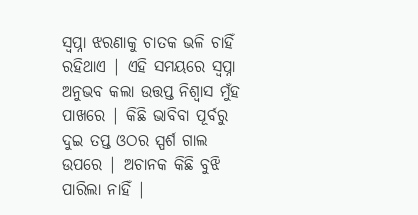ସ୍ବପ୍ନା ଝରଣାକୁ ଚାତକ ଭଳି ଚାହିଁ ରହିଥାଏ | ଏହି ସମୟରେ ସ୍ବପ୍ନା ଅନୁଭବ କଲା ଉତ୍ତପ୍ତ ନିଶ୍ବାସ ମୁଁହ ପାଖରେ | କିଛି ଭାବିବା ପୂର୍ବରୁ ଦୁଇ ତପ୍ତ ଓଠର ସ୍ପର୍ଶ ଗାଲ ଉପରେ | ଅଚାନକ କିଛି ବୁଝି ପାରିଲା ନାହିଁ |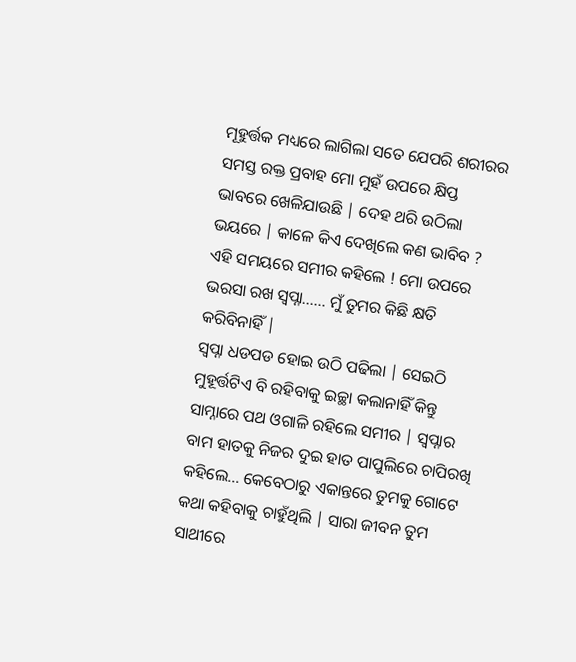ମୂହୁର୍ତ୍ତକ ମଧ୍ୟରେ ଲାଗିଲା ସତେ ଯେପରି ଶରୀରର ସମସ୍ତ ରକ୍ତ ପ୍ରବାହ ମୋ ମୁହଁ ଉପରେ କ୍ଷିପ୍ତ ଭାବରେ ଖେଳିଯାଉଛି | ଦେହ ଥରି ଉଠିଲା ଭୟରେ | କାଳେ କିଏ ଦେଖିଲେ କଣ ଭାବିବ ? ଏହି ସମୟରେ ସମୀର କହିଲେ ! ମୋ ଉପରେ ଭରସା ରଖ ସ୍ବପ୍ନା...... ମୁଁ ତୁମର କିଛି କ୍ଷତି କରିବିନାହିଁ |
ସ୍ବପ୍ନା ଧଡପଡ ହୋଇ ଉଠି ପଢିଲା | ସେଇଠି ମୁହୂର୍ତ୍ତଟିଏ ବି ରହିବାକୁ ଇଚ୍ଛା କଲାନାହିଁ କିନ୍ତୁ ସାମ୍ନାରେ ପଥ ଓଗାଳି ରହିଲେ ସମୀର | ସ୍ବପ୍ନାର ବାମ ହାତକୁ ନିଜର ଦୁଇ ହାତ ପାପୁଲିରେ ଚାପିରଖି କହିଲେ... କେବେଠାରୁ ଏକାନ୍ତରେ ତୁମକୁ ଗୋଟେ କଥା କହିବାକୁ ଚାହୁଁଥିଲି | ସାରା ଜୀବନ ତୁମ ସାଥୀରେ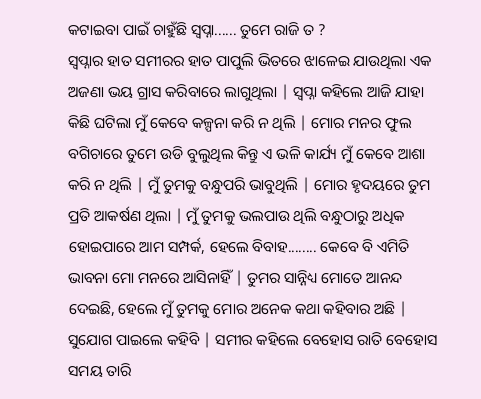କଟାଇବା ପାଇଁ ଚାହୁଁଛି ସ୍ବପ୍ନା...... ତୁମେ ରାଜି ତ ?
ସ୍ବପ୍ନାର ହାତ ସମୀରର ହାତ ପାପୁଲି ଭିତରେ ଝାଳେଇ ଯାଉଥିଲା ଏକ ଅଜଣା ଭୟ ଗ୍ରାସ କରିବାରେ ଲାଗୁଥିଲା | ସ୍ବପ୍ନା କହିଲେ ଆଜି ଯାହା କିଛି ଘଟିଲା ମୁଁ କେବେ କଳ୍ପନା କରି ନ ଥିଲି | ମୋର ମନର ଫୁଲ ବଗିଚାରେ ତୁମେ ଉଡି ବୁଲୁଥିଲ କିନ୍ତୁ ଏ ଭଳି କାର୍ଯ୍ୟ ମୁଁ କେବେ ଆଶା କରି ନ ଥିଲି | ମୁଁ ତୁମକୁ ବନ୍ଧୁପରି ଭାବୁଥିଲି | ମୋର ହୃଦୟରେ ତୁମ ପ୍ରତି ଆକର୍ଷଣ ଥିଲା | ମୁଁ ତୁମକୁ ଭଲପାଉ ଥିଲି ବନ୍ଧୁଠାରୁ ଅଧିକ ହୋଇପାରେ ଆମ ସମ୍ପର୍କ, ହେଲେ ବିବାହ........ କେବେ ବି ଏମିତି ଭାବନା ମୋ ମନରେ ଆସିନାହିଁ | ତୁମର ସାନ୍ନିଧ୍ୟ ମୋତେ ଆନନ୍ଦ ଦେଇଛି, ହେଲେ ମୁଁ ତୁମକୁ ମୋର ଅନେକ କଥା କହିବାର ଅଛି | ସୁଯୋଗ ପାଇଲେ କହିବି | ସମୀର କହିଲେ ବେହୋସ ରାତି ବେହୋସ ସମୟ ତାରି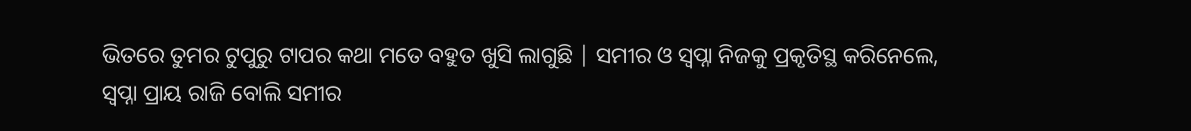ଭିତରେ ତୁମର ଟୁପୁରୁ ଟାପର କଥା ମତେ ବହୁତ ଖୁସି ଲାଗୁଛି | ସମୀର ଓ ସ୍ବପ୍ନା ନିଜକୁ ପ୍ରକୃତିସ୍ଥ କରିନେଲେ, ସ୍ବପ୍ନା ପ୍ରାୟ ରାଜି ବୋଲି ସମୀର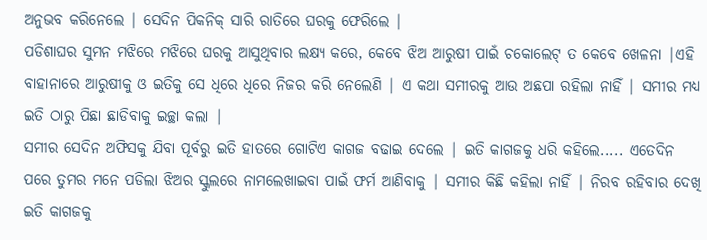ଅନୁଭବ କରିନେଲେ | ସେଦିନ ପିକନିକ୍ ସାରି ରାତିରେ ଘରକୁ ଫେରିଲେ |
ପଡିଶାଘର ସୁମନ ମଝିରେ ମଝିରେ ଘରକୁ ଆସୁଥିବାର ଲକ୍ଷ୍ୟ କରେ, କେବେ ଝିଅ ଆରୁଷୀ ପାଇଁ ଚକୋଲେଟ୍ ତ କେବେ ଖେଳନା |ଏହି ବାହାନାରେ ଆରୁଷୀକୁ ଓ ଇତିକୁ ସେ ଧିରେ ଧିରେ ନିଜର କରି ନେଲେଣି | ଏ କଥା ସମୀରକୁ ଆଉ ଅଛପା ରହିଲା ନାହିଁ | ସମୀର ମଧ୍ୟ ଇତି ଠାରୁ ପିଛା ଛାଡିବାକୁ ଇଚ୍ଛା କଲା |
ସମୀର ସେଦିନ ଅଫିସକୁ ଯିବା ପୂର୍ବରୁ ଇତି ହାତରେ ଗୋଟିଏ କାଗଜ ବଢାଇ ଦେଲେ | ଇତି କାଗଜକୁ ଧରି କହିଲେ..... ଏତେଦିନ ପରେ ତୁମର ମନେ ପଡିଲା ଝିଅର ସ୍କୁଲରେ ନାମଲେଖାଇବା ପାଇଁ ଫର୍ମ ଆଣିବାକୁ | ସମୀର କିଛି କହିଲା ନାହିଁ | ନିରବ ରହିବାର ଦେଖି ଇତି କାଗଜକୁ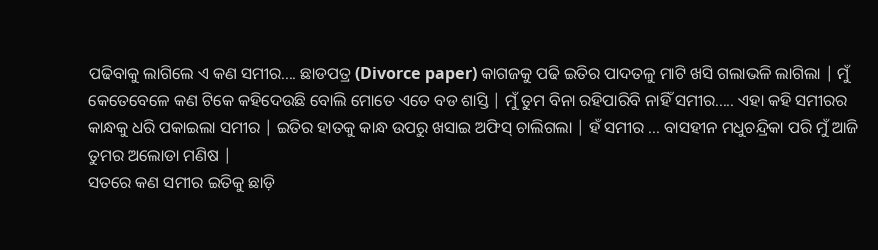ପଢିବାକୁ ଲାଗିଲେ ଏ କଣ ସମୀର.... ଛାଡପତ୍ର (Divorce paper) କାଗଜକୁ ପଢି ଇତିର ପାଦତଳୁ ମାଟି ଖସି ଗଲାଭଳି ଲାଗିଲା | ମୁଁ କେତେବେଳେ କଣ ଟିକେ କହିଦେଉଛି ବୋଲି ମୋତେ ଏତେ ବଡ ଶାସ୍ତି | ମୁଁ ତୁମ ବିନା ରହିପାରିବି ନାହିଁ ସମୀର..... ଏହା କହି ସମୀରର କାନ୍ଧକୁ ଧରି ପକାଇଲା ସମୀର | ଇତିର ହାତକୁ କାନ୍ଧ ଉପରୁ ଖସାଇ ଅଫିସ୍ ଚାଲିଗଲା | ହଁ ସମୀର ... ବାସହୀନ ମଧୁଚନ୍ଦ୍ରିକା ପରି ମୁଁ ଆଜି ତୁମର ଅଲୋଡା ମଣିଷ |
ସତରେ କଣ ସମୀର ଇତିକୁ ଛାଡ଼ି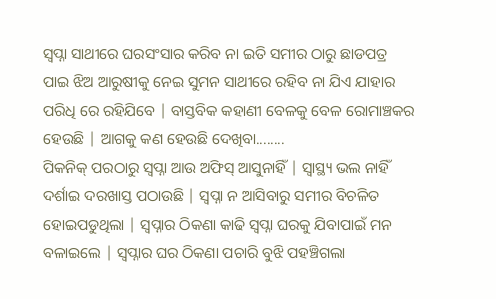ସ୍ବପ୍ନା ସାଥୀରେ ଘରସଂସାର କରିବ ନା ଇତି ସମୀର ଠାରୁ ଛାଡପତ୍ର ପାଇ ଝିଅ ଆରୁଷୀକୁ ନେଇ ସୁମନ ସାଥୀରେ ରହିବ ନା ଯିଏ ଯାହାର ପରିଧି ରେ ରହିଯିବେ | ବାସ୍ତବିକ କହାଣୀ ବେଳକୁ ବେଳ ରୋମାଞ୍ଚକର ହେଉଛି | ଆଗକୁ କଣ ହେଉଛି ଦେଖିବା........
ପିକନିକ୍ ପରଠାରୁ ସ୍ବପ୍ନା ଆଉ ଅଫିସ୍ ଆସୁନାହିଁ | ସ୍ବାସ୍ଥ୍ୟ ଭଲ ନାହିଁ ଦର୍ଶାଇ ଦରଖାସ୍ତ ପଠାଉଛି | ସ୍ବପ୍ନା ନ ଆସିବାରୁ ସମୀର ବିଚଳିତ ହୋଇପଡୁଥିଲା | ସ୍ବପ୍ନାର ଠିକଣା କାଢି ସ୍ବପ୍ନା ଘରକୁ ଯିବାପାଇଁ ମନ ବଳାଇଲେ | ସ୍ବପ୍ନାର ଘର ଠିକଣା ପଚାରି ବୁଝି ପହଞ୍ଚିଗଲା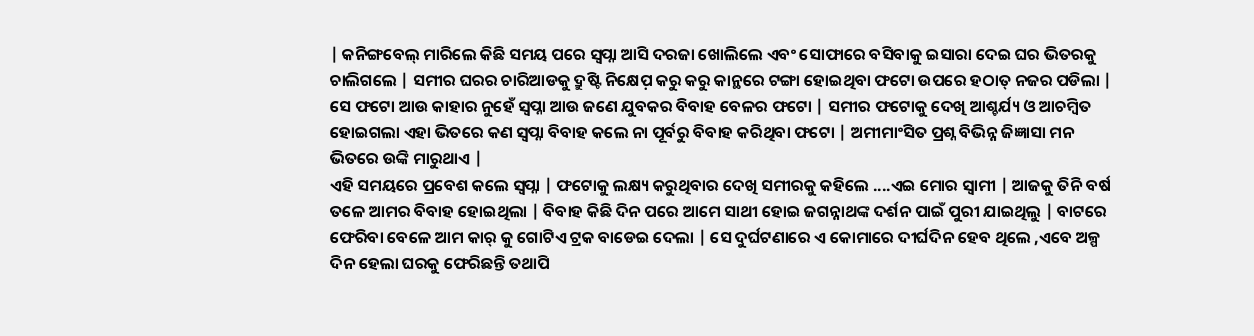| କନିଙ୍ଗବେଲ୍ ମାରିଲେ କିଛି ସମୟ ପରେ ସ୍ବପ୍ନା ଆସି ଦରଜା ଖୋଲିଲେ ଏବଂ ସୋଫାରେ ବସିବାକୁ ଇସାରା ଦେଇ ଘର ଭିତରକୁ ଚାଲିଗଲେ | ସମୀର ଘରର ଚାରିଆଡକୁ ଦ୍ରୁଷ୍ଟି ନିକ୍ଷେପ଼ କରୁ କରୁ କାନ୍ଥରେ ଟଙ୍ଗା ହୋଇଥିବା ଫଟୋ ଉପରେ ହଠାତ୍ ନଜର ପଡିଲା | ସେ ଫଟୋ ଆଉ କାହାର ନୁହେଁ ସ୍ବପ୍ନା ଆଉ ଜଣେ ଯୁବକର ବିବାହ ବେଳର ଫଟୋ | ସମୀର ଫଟୋକୁ ଦେଖି ଆଶ୍ଚର୍ଯ୍ୟ ଓ ଆଚମ୍ବିତ ହୋଇଗଲା ଏହା ଭିତରେ କଣ ସ୍ବପ୍ନା ବିବାହ କଲେ ନା ପୂର୍ବରୁ ବିବାହ କରିଥିବା ଫଟୋ | ଅମୀମାଂସିତ ପ୍ରଶ୍ନ ବିଭିନ୍ନ ଜିଜ୍ଞାସା ମନ ଭିତରେ ଉଙ୍କି ମାରୁଥାଏ |
ଏହି ସମୟରେ ପ୍ରବେଶ କଲେ ସ୍ବପ୍ନା | ଫଟୋକୁ ଲକ୍ଷ୍ୟ କରୁଥିବାର ଦେଖି ସମୀରକୁ କହିଲେ ....ଏଇ ମୋର ସ୍ବାମୀ | ଆଜକୁ ତିନି ବର୍ଷ ତଳେ ଆମର ବିବାହ ହୋଇଥିଲା | ବିବାହ କିଛି ଦିନ ପରେ ଆମେ ସାଥୀ ହୋଇ ଜଗନ୍ନାଥଙ୍କ ଦର୍ଶନ ପାଇଁ ପୁରୀ ଯାଇଥିଲୁ | ବାଟରେ ଫେରିବା ବେଳେ ଆମ କାର୍ କୁ ଗୋଟିଏ ଟ୍ରକ ବାଡେଇ ଦେଲା | ସେ ଦୁର୍ଘଟଣାରେ ଏ କୋମାରେ ଦୀର୍ଘଦିନ ହେବ ଥିଲେ ,ଏବେ ଅଳ୍ପ ଦିନ ହେଲା ଘରକୁ ଫେରିଛନ୍ତି ତଥାପି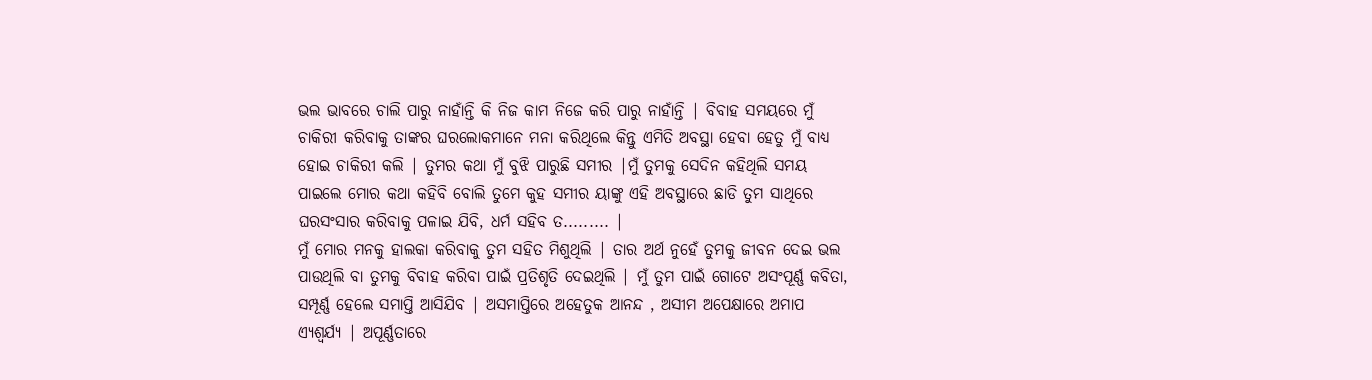ଭଲ ଭାବରେ ଚାଲି ପାରୁ ନାହାଁନ୍ତି କି ନିଜ କାମ ନିଜେ କରି ପାରୁ ନାହାଁନ୍ତି | ବିବାହ ସମୟରେ ମୁଁ ଚାକିରୀ କରିବାକୁ ତାଙ୍କର ଘରଲୋକମାନେ ମନା କରିଥିଲେ କିନ୍ତୁ ଏମିତି ଅବସ୍ଥା ହେବା ହେତୁ ମୁଁ ବାଧ୍ଯ ହୋଇ ଚାକିରୀ କଲି | ତୁମର କଥା ମୁଁ ବୁଝି ପାରୁଛି ସମୀର |ମୁଁ ତୁମକୁ ସେଦିନ କହିଥିଲି ସମୟ ପାଇଲେ ମୋର କଥା କହିବି ବୋଲି ତୁମେ କୁହ ସମୀର ୟାଙ୍କୁ ଏହି ଅବସ୍ଥାରେ ଛାଡି ତୁମ ସାଥିରେ ଘରସଂସାର କରିବାକୁ ପଳାଇ ଯିବି, ଧର୍ମ ସହିବ ତ......... |
ମୁଁ ମୋର ମନକୁ ହାଲକା କରିବାକୁ ତୁମ ସହିତ ମିଶୁଥିଲି | ତାର ଅର୍ଥ ନୁହେଁ ତୁମକୁ ଜୀବନ ଦେଇ ଭଲ ପାଉଥିଲି ବା ତୁମକୁ ବିବାହ କରିବା ପାଇଁ ପ୍ରତିଶୃତି ଦେଇଥିଲି | ମୁଁ ତୁମ ପାଇଁ ଗୋଟେ ଅସଂପୂର୍ଣ୍ଣ କବିତା, ସମ୍ପୂର୍ଣ୍ଣ ହେଲେ ସମାପ୍ତି ଆସିଯିବ | ଅସମାପ୍ତିରେ ଅହେତୁକ ଆନନ୍ଦ , ଅସୀମ ଅପେକ୍ଷାରେ ଅମାପ ଏ୍ୟଶ୍ବର୍ଯ୍ଯ | ଅପୂର୍ଣ୍ଣତାରେ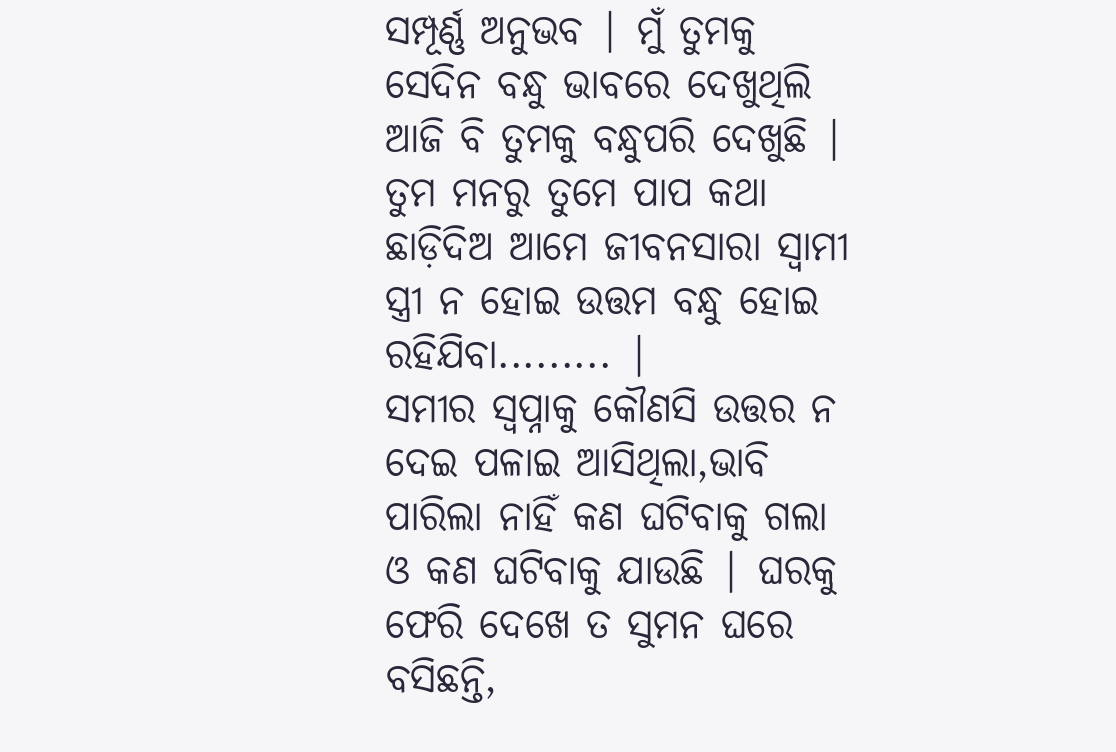ସମ୍ପୂର୍ଣ୍ଣ ଅନୁଭବ | ମୁଁ ତୁମକୁ ସେଦିନ ବନ୍ଧୁ ଭାବରେ ଦେଖୁଥିଲି ଆଜି ବି ତୁମକୁ ବନ୍ଧୁପରି ଦେଖୁଛି | ତୁମ ମନରୁ ତୁମେ ପାପ କଥା ଛାଡ଼ିଦିଅ ଆମେ ଜୀବନସାରା ସ୍ବାମୀ ସ୍ତ୍ରୀ ନ ହୋଇ ଉତ୍ତମ ବନ୍ଧୁ ହୋଇ ରହିଯିବା......... |
ସମୀର ସ୍ବପ୍ନାକୁ କୌଣସି ଉତ୍ତର ନ ଦେଇ ପଳାଇ ଆସିଥିଲା,ଭାବି ପାରିଲା ନାହିଁ କଣ ଘଟିବାକୁ ଗଲା ଓ କଣ ଘଟିବାକୁ ଯାଉଛି | ଘରକୁ ଫେରି ଦେଖେ ତ ସୁମନ ଘରେ ବସିଛନ୍ତି,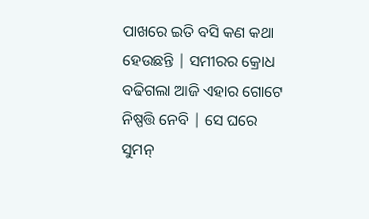ପାଖରେ ଇତି ବସି କଣ କଥା ହେଉଛନ୍ତି | ସମୀରର କ୍ରୋଧ ବଢିଗଲା ଆଜି ଏହାର ଗୋଟେ ନିଷ୍ପତ୍ତି ନେବି | ସେ ଘରେ ସୁମନ୍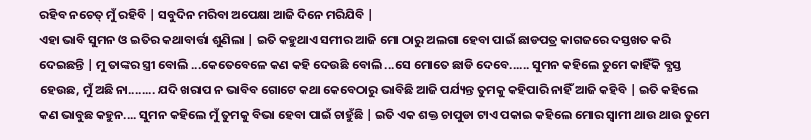ରହିବ ନଚେତ୍ ମୁଁ ରହିବି | ସବୁଦିନ ମରିବା ଅପେକ୍ଷା ଆଜି ଦିନେ ମରିଯିବି |
ଏହା ଭାବି ସୁମନ ଓ ଇତିର କଥାବାର୍ତ୍ତା ଶୁଣିଲା | ଇତି କହୁଥାଏ ସମୀର ଆଜି ମୋ ଠାରୁ ଅଲଗା ହେବା ପାଇଁ ଛାଡପତ୍ର କାଗଜରେ ଦସ୍ତଖତ କରି ଦେଇଛନ୍ତି | ମୁ ତାଙ୍କର ସ୍ତ୍ରୀ ବୋଲି ...କେତେବେଳେ କଣ କହି ଦେଉଛି ବୋଲି ...ସେ ମୋତେ ଛାଡି ଦେବେ...... ସୁମନ କହିଲେ ତୁମେ କାହିଁକି ବ୍ଯସ୍ତ ହେଉଛ, ମୁଁ ଅଛି ନା........ ଯଦି ଖରାପ ନ ଭାବିବ ଗୋଟେ କଥା କେବେଠାରୁ ଭାବିଛି ଆଜି ପର୍ଯ୍ୟନ୍ତ ତୁମକୁ କହିପାରି ନାହିଁ ଆଜି କହିବି | ଇତି କହିଲେ କଣ ଭାବୁଛ କହୁନ.... ସୁମନ କହିଲେ ମୁଁ ତୁମକୁ ବିଭା ହେବା ପାଇଁ ଚାହୁଁଛି | ଇତି ଏକ ଶକ୍ତ ଚାପୁଡା ଟାଏ ପକାଇ କହିଲେ ମୋର ସ୍ବାମୀ ଥାଉ ଥାଉ ତୁମେ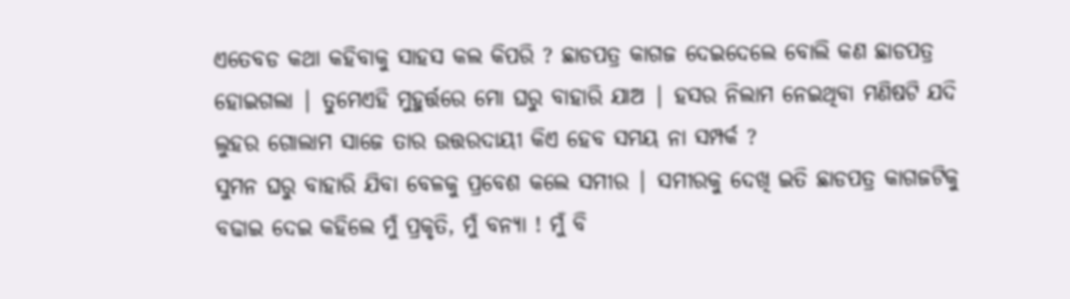ଏତେବଡ କଥା କହିବାକୁ ସାହସ କଲ କିପରି ? ଛାଡପତ୍ର କାଗଜ ଦେଇଦେଲେ ବୋଲି କଣ ଛାଡପତ୍ର ହୋଇଗଲା | ତୁମେଏହି ମୁହୁର୍ତ୍ତରେ ମୋ ଘରୁ ବାହାରି ଯାଅ | ହସର ନିଲାମ ନେଇଥିବା ମଣିଷଟି ଯଦି ଲୁହର ଗୋଲାମ ସାଜେ ତାର ଉତ୍ତରଦାୟୀ କିଏ ହେବ ସମୟ ନା ସମ୍ପର୍କ ?
ସୁମନ ଘରୁ ବାହାରି ଯିବା ବେଳକୁ ପ୍ରବେଶ କଲେ ସମୀର | ସମୀରକୁ ଦେଖି ଇତି ଛାଡପତ୍ର କାଗଜଟିକୁ ବଢାଇ ଦେଇ କହିଲେ ମୁଁ ପ୍ରକୃତି, ମୁଁ ବନ୍ୟା ! ମୁଁ ବି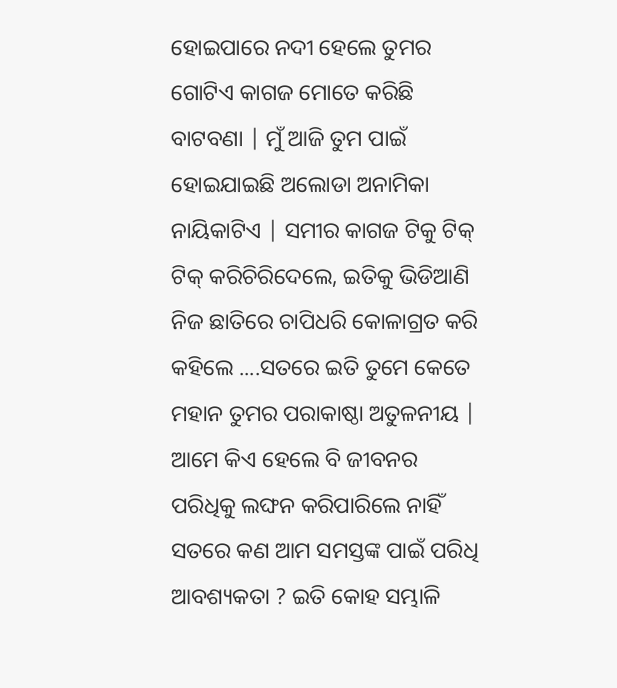ହୋଇପାରେ ନଦୀ ହେଲେ ତୁମର ଗୋଟିଏ କାଗଜ ମୋତେ କରିଛି ବାଟବଣା | ମୁଁ ଆଜି ତୁମ ପାଇଁ ହୋଇଯାଇଛି ଅଲୋଡା ଅନାମିକା ନାୟିକାଟିଏ | ସମୀର କାଗଜ ଟିକୁ ଟିକ୍ ଟିକ୍ କରିଚିରିଦେଲେ, ଇତିକୁ ଭିଡିଆଣି ନିଜ ଛାତିରେ ଚାପିଧରି କୋଳାଗ୍ରତ କରି କହିଲେ ....ସତରେ ଇତି ତୁମେ କେତେ ମହାନ ତୁମର ପରାକାଷ୍ଠା ଅତୁଳନୀୟ | ଆମେ କିଏ ହେଲେ ବି ଜୀବନର ପରିଧିକୁ ଲଙ୍ଘନ କରିପାରିଲେ ନାହିଁ ସତରେ କଣ ଆମ ସମସ୍ତଙ୍କ ପାଇଁ ପରିଧି ଆବଶ୍ୟକତା ? ଇତି କୋହ ସମ୍ଭାଳି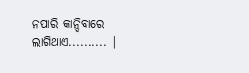ନପାରି କାନ୍ଦିବାରେ ଲାଗିଥାଏ.......... |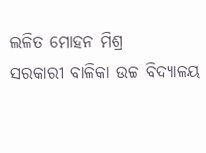ଲଳିତ ମୋହନ ମିଶ୍ର
ସରକାରୀ ବାଳିକା ଉଚ୍ଚ ବିଦ୍ୟାଳୟ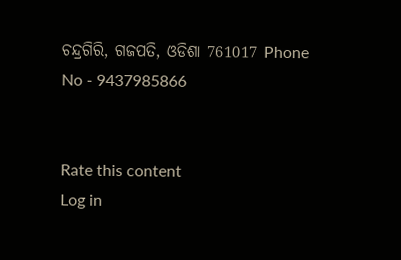ଚନ୍ଦ୍ରଗିରି, ଗଜପତି, ଓଡିଶା 761017 Phone No - 9437985866


Rate this content
Log in